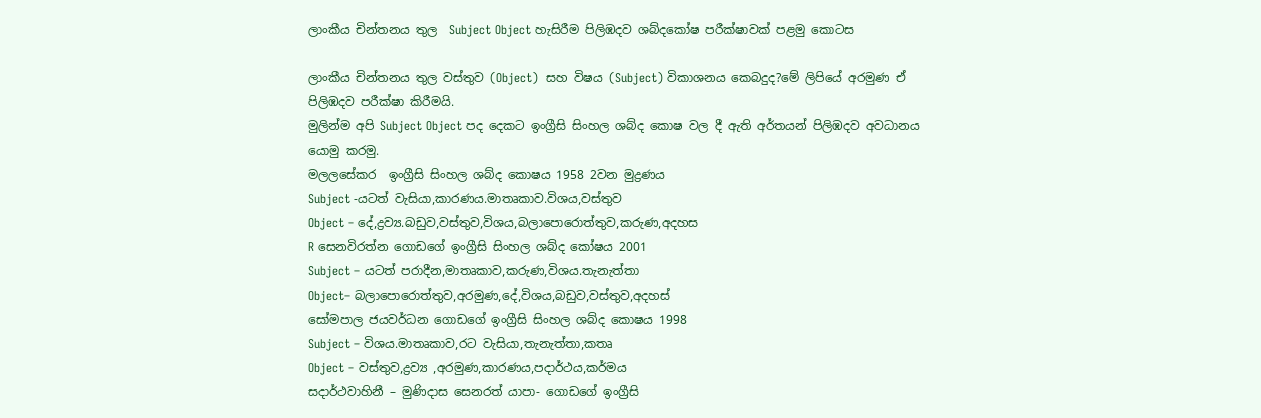ලාංකීය චින්තනය තුල  Subject Object හැසිරීම පිලිඹදව ශබ්දකෝෂ පරීක්ෂාවක් පළමු කොටස

ලාංකීය චින්තනය තුල වස්තුව (Object)  සහ විෂය (Subject) විකාශනය කෙබදුද?මේ ලිපියේ අරමුණ ඒ පිලිඹදව පරීක්ෂා කිරීමයි.
මුලින්ම අපි Subject Object පද දෙකට ඉංග්‍රීසි සිංහල ශබ්ද කොෂ වල දී ඇති අර්තයන් පිලිඹදව අවධානය යොමු කරමු.
මලලසේකර  ඉංග්‍රීසි සිංහල ශබ්ද කොෂය 1958 2වන මුද්‍රණය
Subject -යටත් වැසියා,කාරණය.මාතෘකාව.විශය,වස්තුව
Object – දේ,ද්‍රව්‍ය.බඩුව,වස්තුව,විශය,බලාපොරොත්තුව,කරුණ,අදහස
R සෙනවිරත්න ගොඩගේ ඉංග්‍රීසි සිංහල ශබ්ද කෝෂය 2001
Subject – යටත් පරාදීන,මාතෘකාව,කරුණ,විශය.තැනැත්තා
Object– බලාපොරොත්තුව,අරමුණ,දේ,විශය,බඩුව,වස්තුව,අදහස්
සෝමපාල ජයවර්ධන ගොඩගේ ඉංග්‍රීසි සිංහල ශබ්ද කොෂය 1998
Subject – විශය.මාතෘකාව,රට වැසියා,තැනැත්තා,කතෘ
Object – වස්තුව,ද්‍රව්‍ය ,අරමුණ,කාරණය,පදාර්ථය,කර්මය
සදාර්ථවාහිනී – මුණිදාස සෙනරත් යාපා- ගොඩගේ ඉංග්‍රීසි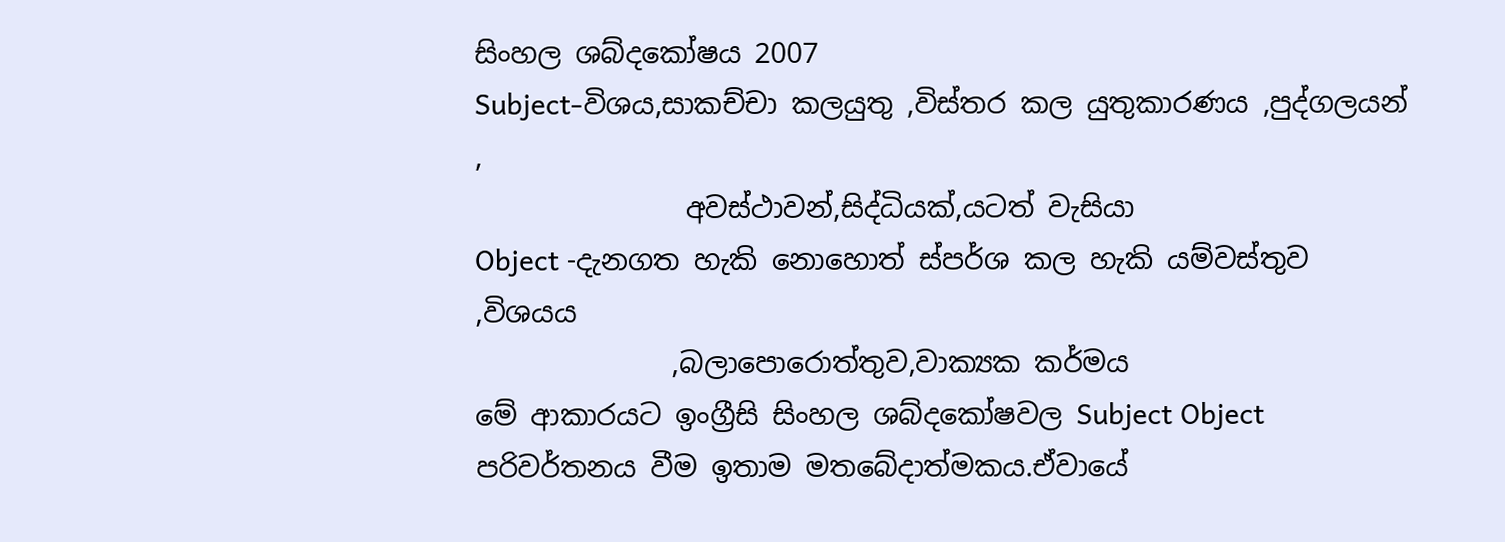සිංහල ශබ්දකෝෂය 2007
Subject-විශය,සාකච්චා කලයුතු ,විස්තර කල යුතුකාරණය ,පුද්ගලයන් ,
               අවස්ථාවන්,සිද්ධියක්,යටත් වැසියා
Object -දැනගත හැකි නොහොත් ස්පර්ශ කල හැකි යම්වස්තුව ,විශයය
              ,බලාපොරොත්තුව,වාක්‍යක කර්මය
මේ ආකාරයට ඉංග්‍රීසි සිංහල ශබ්දකෝෂවල Subject Object පරිවර්තනය වීම ඉතාම මතබේදාත්මකය.ඒවායේ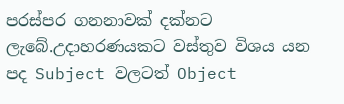පරස්පර ගනනාවක් දක්නට ලැබේ.උදාහරණයකට වස්තුව විශය යන පද Subject වලටත් Object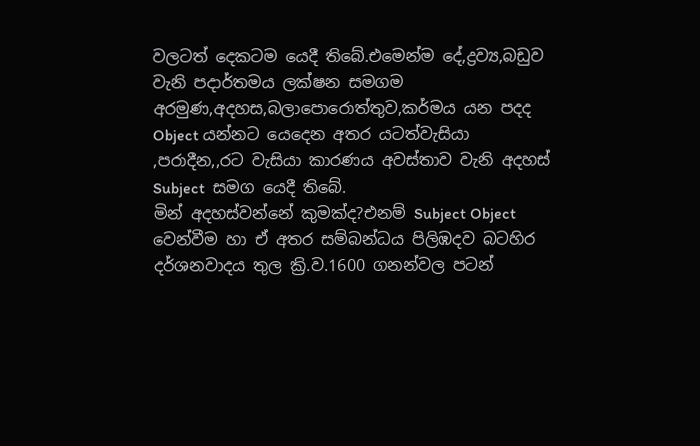වලටත් දෙකටම යෙදී තිබේ.එමෙන්ම දේ,ද්‍රව්‍ය,බඩුව වැනි පදාර්තමය ලක්ෂන සමගම අරමුණ,අදහස,බලාපොරොත්තුව,කර්මය යන පදද Object යන්නට යෙදෙන අතර යටත්වැසියා ,පරාදීන,,රට වැසියා කාරණය අවස්තාව වැනි අදහස් Subject  සමග යෙදී තිබේ.
මින් අදහස්වන්නේ කුමක්ද?එනම් Subject Object වෙන්වීම හා ඒ අතර සම්බන්ධය පිලිඹදව බටහිර දර්ශනවාදය තුල ක්‍රි.ව.1600 ගනන්වල පටන්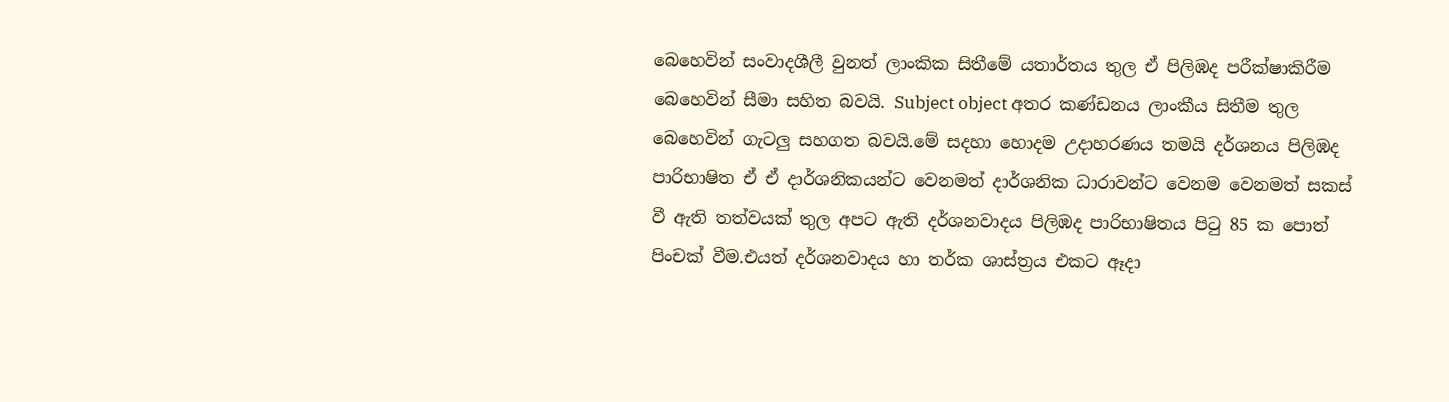බෙහෙවින් සංවාදශීලී වුනත් ලාංකික සිතීමේ යතාර්තය තුල ඒ පිලිඹද පරීක්ෂාකිරීම බෙහෙවින් සීමා සහිත බවයි. Subject object අතර කණ්ඩනය ලාංකීය සිතීම තුල බෙහෙවින් ගැටලු සහගත බවයි.මේ සදහා හොදම උදාහරණය තමයි දර්ශනය පිලිඹද පාරිභාෂිත ඒ ඒ දාර්ශනිකයන්ට වෙනමත් දාර්ශනික ධාරාවන්ට වෙනම වෙනමත් සකස් වී ඇති තත්වයක් තුල අපට ඇති දර්ශනවාදය පිලිඹද පාරිභාෂිතය පිටු 85 ක පොත් පිංචක් වීම.එයත් දර්ශනවාදය හා තර්ක ශාස්ත්‍රය එකට ඈදා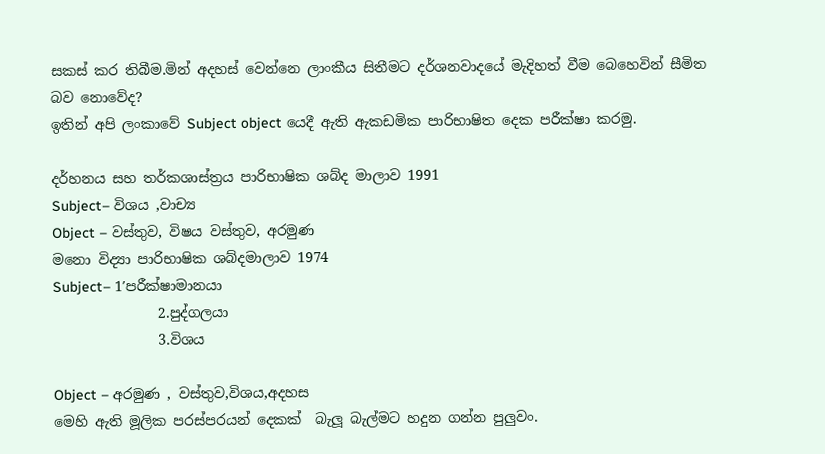සකස් කර තිබීම.මින් අදහස් වෙන්නෙ ලාංකීය සිතීමට දර්ශනවාදයේ මැදිහත් වීම බෙහෙවින් සීමිත බව නොවේද?
ඉතින් අපි ලංකාවේ Subject object යෙදී ඇති ඇකඩමික පාරිභාෂිත දෙක පරීක්ෂා කරමු.

දර්හනය සහ තර්කශාස්ත්‍රය පාරිභාෂික ශබ්ද මාලාව 1991
Subject– විශය ,වාච්‍ය
Object – වස්තුව, විෂය වස්තුව, අරමුණ
මනො විද්‍යා පාරිභාෂික ශබ්දමාලාව 1974
Subject– 1′පරීක්ෂාමානයා
               2.පුද්ගලයා
               3.විශය

Object – අරමුණ , වස්තුව,විශය,අදහස
මෙහි ඇති මූලික පරස්පරයන් දෙකක්  බැලූ බැල්මට හදුන ගන්න පුලුවං.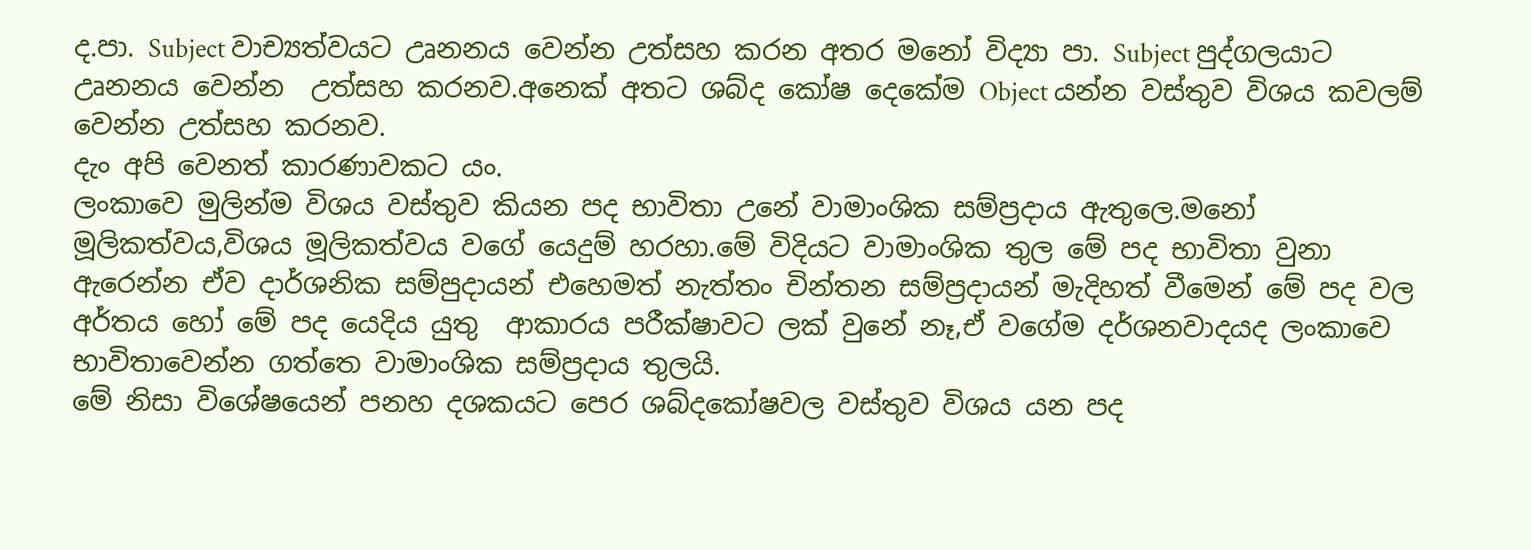ද.පා. Subject වාච්‍යත්වයට උෘනනය වෙන්න උත්සහ කරන අතර මනෝ විද්‍යා පා. Subject පුද්ගලයාට උෘනනය වෙන්න  උත්සහ කරනව.අනෙක් අතට ශබ්ද කෝෂ දෙකේම Object යන්න වස්තුව විශය කවලම් වෙන්න උත්සහ කරනව.
දැං අපි වෙනත් කාරණාවකට යං.
ලංකාවෙ මුලින්ම විශය වස්තුව කියන පද භාවිතා උනේ වාමාංශික සම්ප්‍රදාය ඇතුලෙ.මනෝ මූලිකත්වය,විශය මූලිකත්වය වගේ යෙදුම් හරහා.මේ විදියට වාමාංශික තුල මේ පද භාවිතා වුනා ඇරෙන්න ඒව දාර්ශනික සම්පුදායන් එහෙමත් නැත්තං චින්තන සම්ප්‍රදායන් මැදිහත් වීමෙන් මේ පද වල අර්තය හෝ මේ පද යෙදිය යුතු  ආකාරය පරීක්ෂාවට ලක් වුනේ නෑ,ඒ වගේම දර්ශනවාදයද ලංකාවෙ භාවිතාවෙන්න ගත්තෙ වාමාංශික සම්ප්‍රදාය තුලයි.
මේ නිසා විශේෂයෙන් පනහ දශකයට පෙර ශබ්දකෝෂවල වස්තුව විශය යන පද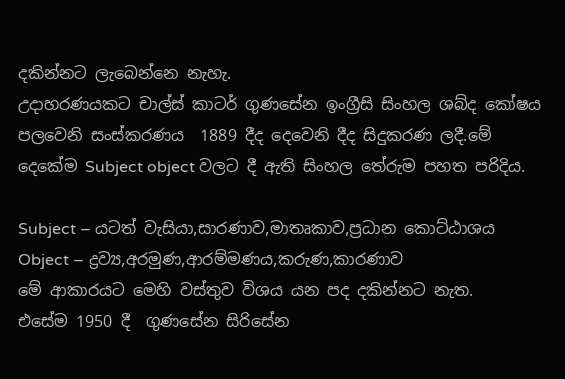දකින්නට ලැබෙන්නෙ නැහැ.
උදාහරණයකට චාල්ස් කාටර් ගුණසේන ඉංග්‍රීසි සිංහල ශබ්ද කෝෂය පලවෙනි සංස්කරණය  1889 දීද දෙවෙනි දීද සිදුකරණ ලදී.මේ දෙකේම Subject object වලට දී ඇති සිංහල තේරුම පහත පරිදිය.

Subject – යටත් වැසියා,සාරණාව,මාතෘකාව,ප්‍රධාන කොට්ඨාශය
Object – ද්‍රව්‍ය,අරමුණ,ආරම්මණය,කරුණ,කාරණාව
මේ ආකාරයට මෙහි වස්තුව විශය යන පද දකින්නට නැත.
එසේම 1950 දී  ගුණසේන සිරිසේන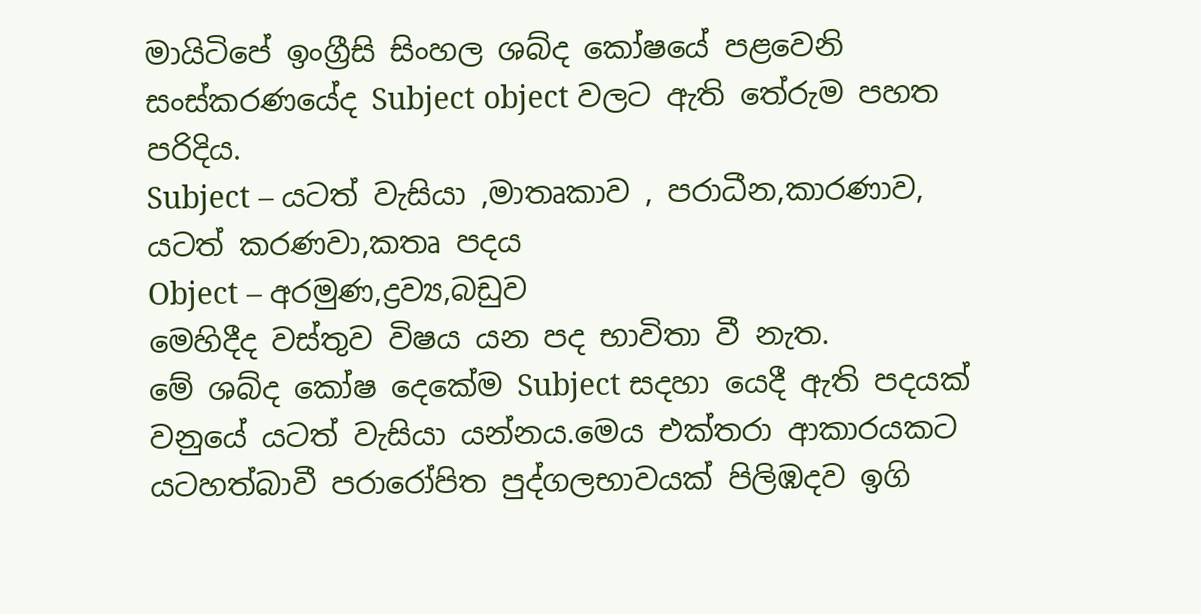මායිටිපේ ඉංග්‍රීසි සිංහල ශබ්ද කෝෂයේ පළවෙනි සංස්කරණයේද Subject object වලට ඇති තේරුම පහත පරිදිය.
Subject – යටත් වැසියා ,මාතෘකාව , පරාධීන,කාරණාව, යටත් කරණවා,කතෘ පදය
Object – අරමුණ,ද්‍රව්‍ය,බඩුව
මෙහිදීද වස්තුව විෂය යන පද භාවිතා වී නැත.
මේ ශබ්ද කෝෂ දෙකේම Subject සදහා යෙදී ඇති පදයක් වනුයේ යටත් වැසියා යන්නය.මෙය එක්තරා ආකාරයකට යටහත්බාවී පරාරෝපිත පුද්ගලභාවයක් පිලිඹදව ඉගි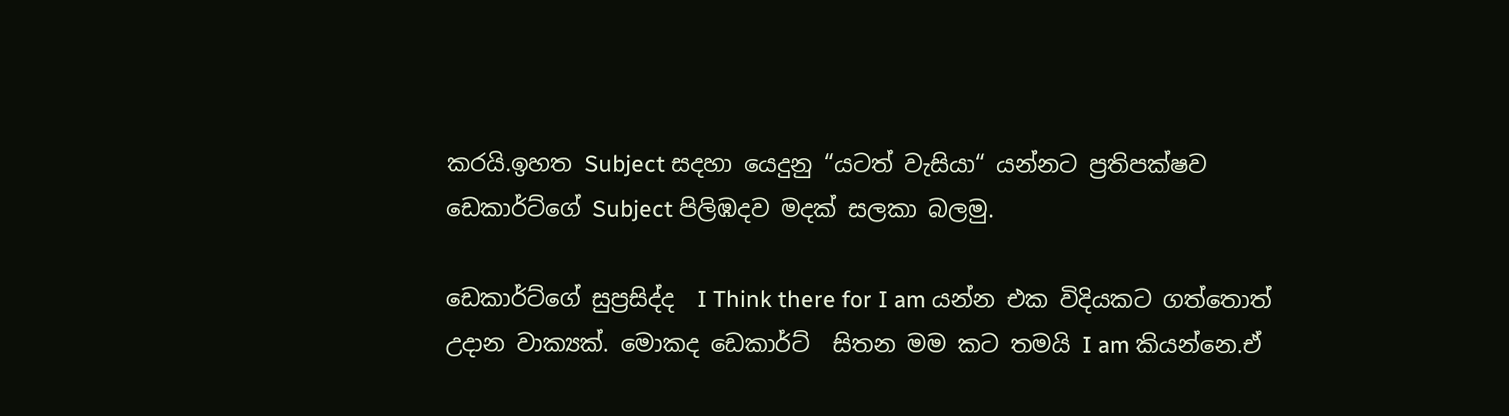කරයි.ඉහත Subject සදහා යෙදුනු “යටත් වැසියා“ යන්නට ප්‍රතිපක්ෂව ඩෙකාර්ට්ගේ Subject පිලිඹදව මදක් සලකා බලමු.

ඩෙකාර්ට්ගේ සුප්‍රසිද්ද  I Think there for I am යන්න එක විදියකට ගත්තොත් උදාන වාක්‍යක්. මොකද ඩෙකාර්ට්  සිතන මම කට තමයි I am කියන්නෙ.ඒ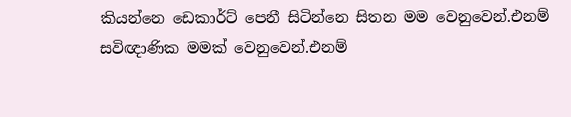කියන්නෙ ඩෙකාර්ට් පෙනී සිටින්නෙ සිතන මම වෙනුවෙන්.එනම් සවිඥාණික මමක් වෙනුවෙන්.එනම්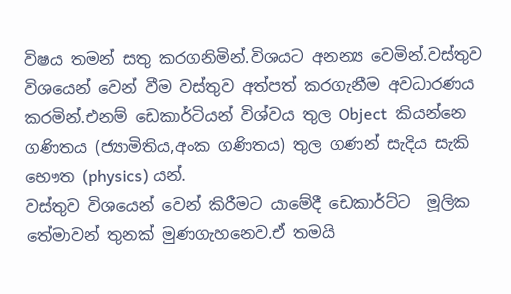විෂය තමන් සතු කරගනිමින්.විශයට අනන්‍ය වෙමින්.වස්තුව විශයෙන් වෙන් වීම වස්තුව අත්පත් කරගැනීම අවධාරණය කරමින්.එනම් ඩෙකාර්ටියන් විශ්වය තුල Object  කියන්නෙ ගණිතය (ජ්‍යාමිතිය,අංක ගණිතය) තුල ගණන් සැදිය සැකි භෞත (physics) යන්.
වස්තුව විශයෙන් වෙන් කිරීමට යාමේදී ඩෙකාර්ට්ට  මූලික තේමාවන් තුනක් මුණගැහනෙව.ඒ තමයි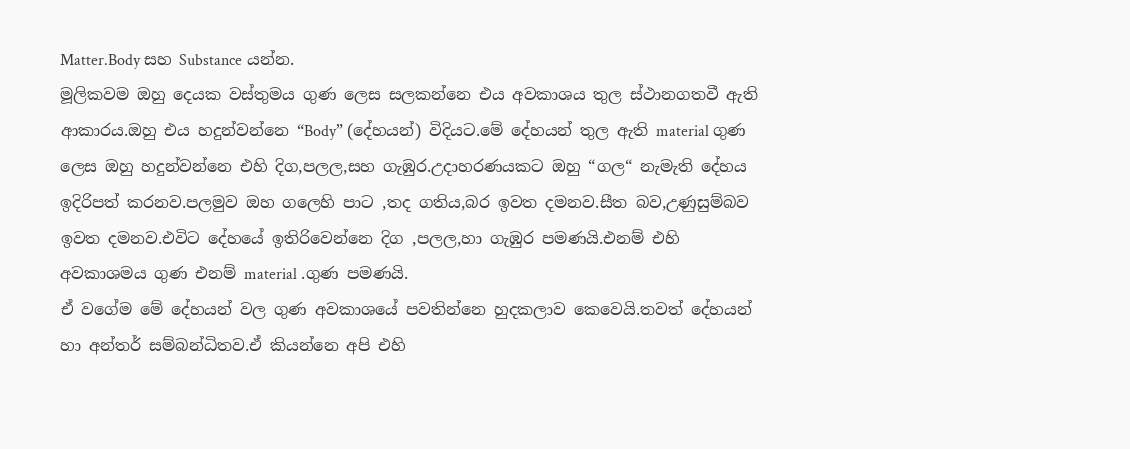Matter.Body සහ Substance යන්න.
මූලිකවම ඔහු දෙයක වස්තුමය ගුණ ලෙස සලකන්නෙ එය අවකාශය තුල ස්ථානගතවී ඇති ආකාරය.ඔහු එය හදුන්වන්නෙ “Body” (දේහයන්) විදියට.මේ දේහයන් තුල ඇති material ගුණ ලෙස ඔහු හදුන්වන්නෙ එහි දිග,පලල,සහ ගැඹුර.උදාහරණයකට ඔහු “ගල“ නැමැති දේහය ඉදිරිපත් කරනව.පලමුව ඔහ ගලෙහි පාට ,තද ගතිය,බර ඉවත දමනව.සීත බව,උණුසුම්බව ඉවත දමනව.එවිට දේහයේ ඉතිරිවෙන්නෙ දිග ,පලල,හා ගැඹුර පමණයි.එනම් එහි අවකාශමය ගුණ එනම් material .ගුණ පමණයි.
ඒ වගේම මේ දේහයන් වල ගුණ අවකාශයේ පවතින්නෙ හුදකලාව කෙවෙයි.තවත් දේහයන් හා අන්තර් සම්බන්ධිතව.ඒ කියන්නෙ අපි එහි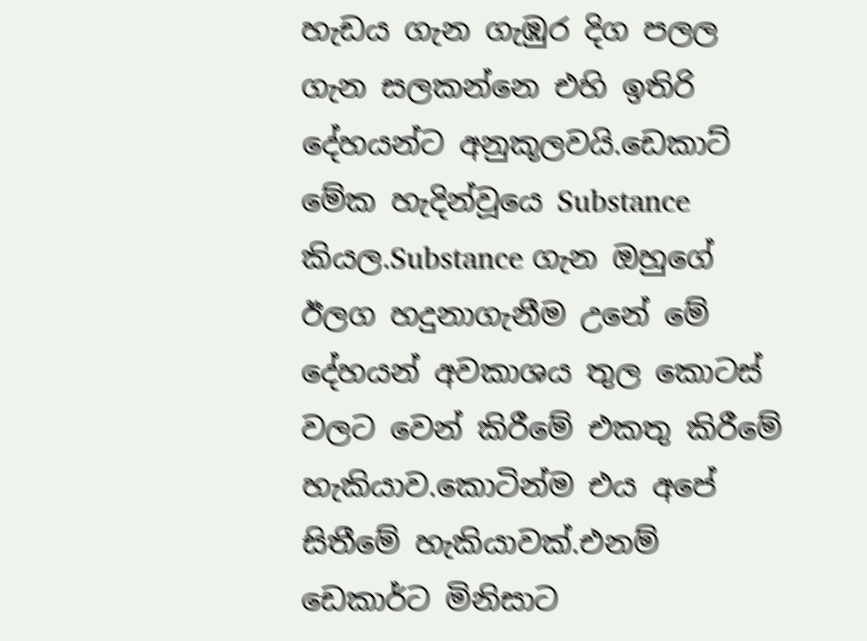හැඩය ගැන ගැඹුර දිග පලල ගැන සලකන්නෙ එහි ඉතිරි දේහයන්ට අනුකූලවයි.ඩෙකාට් මේක හැදින්වූයෙ Substance කියල.Substance ගැන ඔහුගේ ඊලග හදුනාගැනීම උනේ මේ දේහයන් අවකාශය තුල කොටස් වලට වෙන් කිරීමේ එකතු කිරීමේ හැකියාව.කොටින්ම එය අපේ සිතීමේ හැකියාවක්.එනම් ඩෙකාර්ට මිනිසාට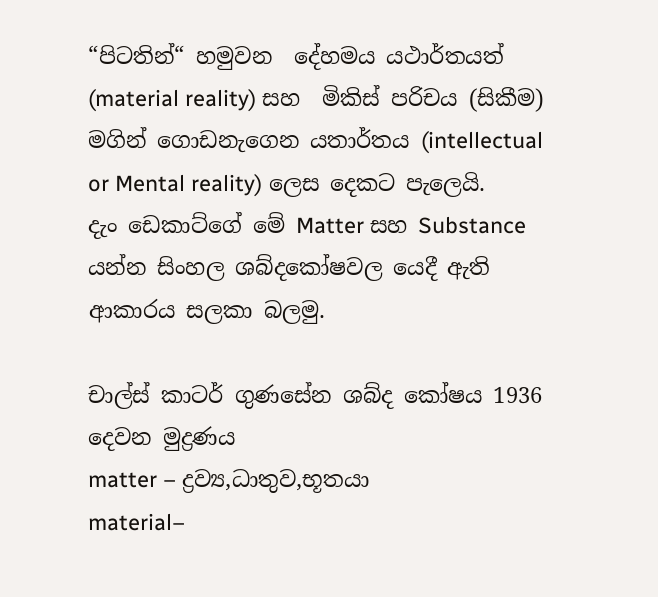“පිටතින්“ හමුවන  දේහමය යථාර්තයත් (material reality) සහ  මිකිස් පරිචය (සිකීම) මගින් ගොඩනැගෙන යතාර්තය (intellectual or Mental reality) ලෙස දෙකට පැලෙයි.
දැං ඩෙකාට්ගේ මේ Matter සහ Substance  යන්න සිංහල ශබ්දකෝෂවල යෙදී ඇති ආකාරය සලකා බලමු.

චාල්ස් කාටර් ගුණසේන ශබ්ද කෝෂය 1936 දෙවන මුද්‍රණය
matter – ද්‍රව්‍ය,ධාතුව,භූතයා
material–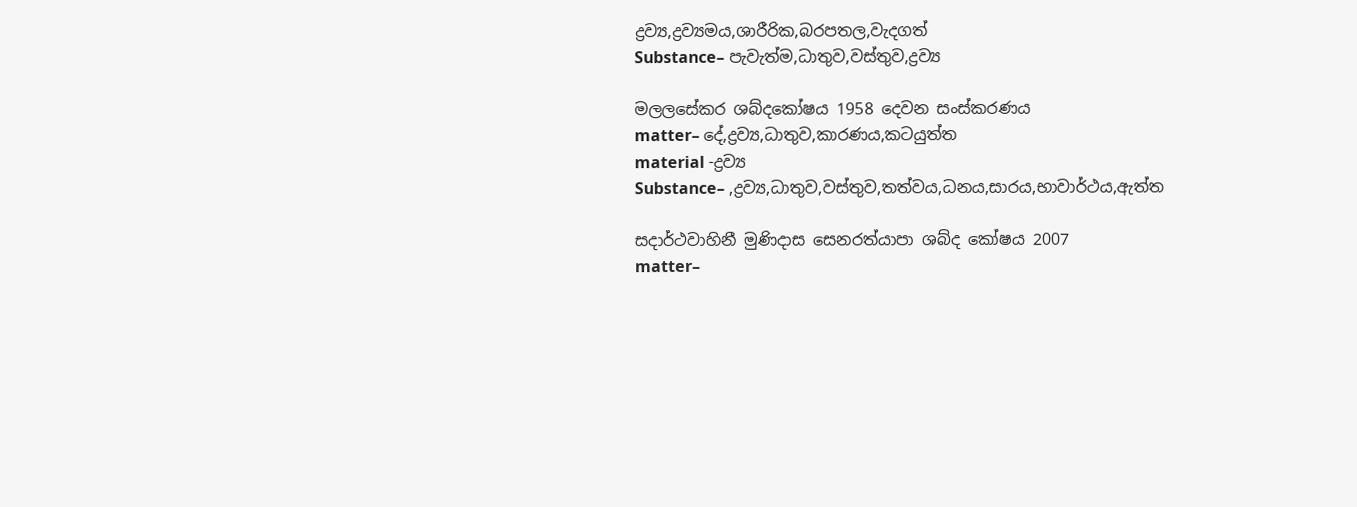ද්‍රව්‍ය,ද්‍රව්‍යමය,ශාරීරික,බරපතල,වැදගත්
Substance– පැවැත්ම,ධාතුව,වස්තුව,ද්‍රව්‍ය

මලලසේකර ශබ්දකෝෂය 1958 දෙවන සංස්කරණය
matter– දේ,ද්‍රව්‍ය,ධාතුව,කාරණය,කටයුත්ත
material -ද්‍රව්‍ය
Substance– ,ද්‍රව්‍ය,ධාතුව,වස්තුව,තත්වය,ධනය,සාරය,භාවාර්ථය,ඇත්ත

සදාර්ථවාහිනී මුණිදාස සෙනරත්යාපා ශබ්ද කෝෂය 2007
matter–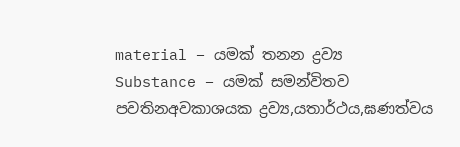material – යමක් තනන ද්‍රව්‍ය
Substance – යමක් සමන්විතව පවතිනඅවකාශයක ද්‍රව්‍ය,යතාර්ථය,ඝණත්වය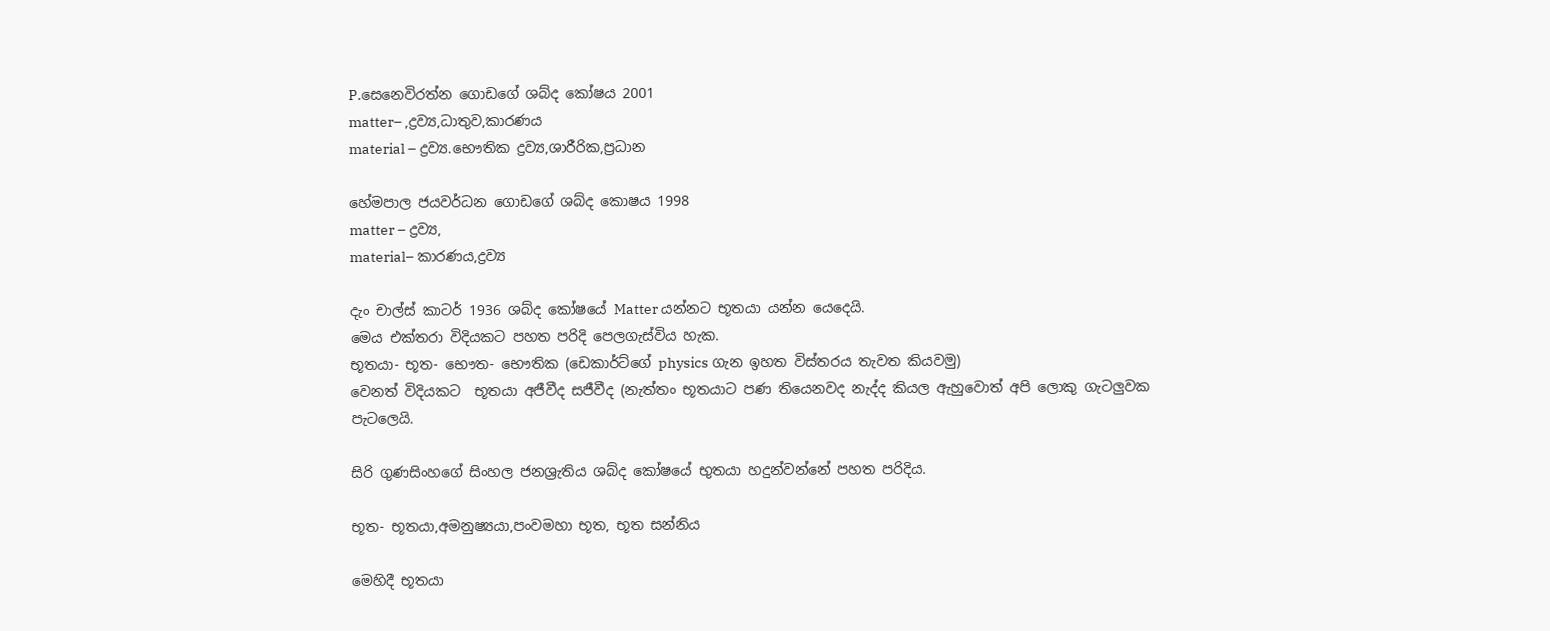P.සෙනෙවිරත්න ගොඩගේ ශබ්ද කෝෂය 2001
matter– ,ද්‍රව්‍ය,ධාතුව,කාරණය
material – ද්‍රව්‍ය.භෞතික ද්‍රව්‍ය,ශාරීරික,ප්‍රධාන

හේමපාල ජයවර්ධන ගොඩගේ ශබ්ද කොෂය 1998
matter – ද්‍රව්‍ය,
material– කාරණය,ද්‍රව්‍ය

දැං චාල්ස් කාටර් 1936 ශබ්ද කෝෂයේ Matter යන්නට භූතයා යන්න යෙදෙයි.
මෙය එක්තරා විදියකට පහත පරිදි පෙලගැස්විය හැක.
භූතයා- භූත- භෞත- භෞතික (ඩෙකාර්ට්ගේ physics ගැන ඉහත විස්තරය තැවත කියවමු)
වෙනත් විදියකට  භූතයා අජීවීද සජීවීද (නැත්තං භූතයාට පණ තියෙනවද නැද්ද කියල ඇහුවොත් අපි ලොකු ගැටලුවක පැටලෙයි.

සිරි ගුණසිංහගේ සිංහල ජනශ්‍රැතිය ශබ්ද කෝෂයේ භුතයා හදුන්වන්නේ පහත පරිදිය.

භූත- භූතයා,අමනුෂ්‍යයා,පංවමහා භූත, භූත සන්නිය

මෙහිදී භූතයා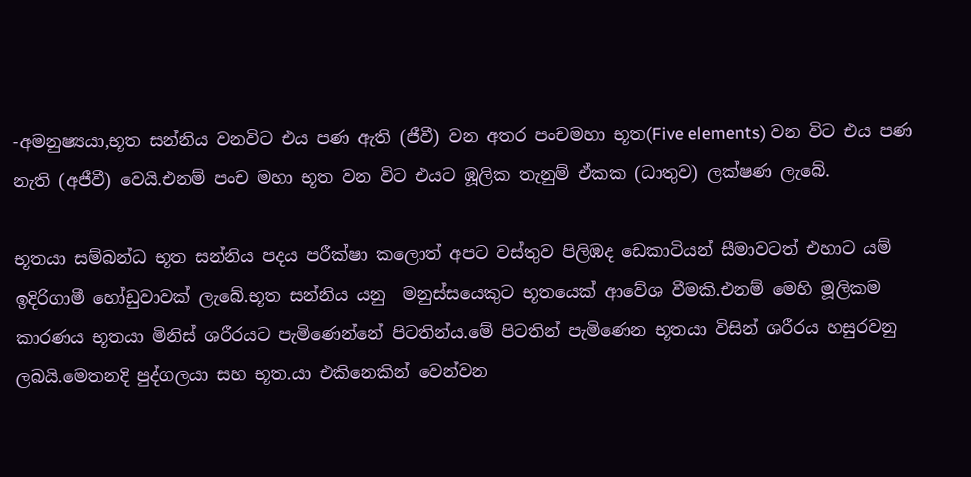-අමනුෂ්‍යයා,භූත සන්නිය වනවිට එය පණ ඇති (ජීවී) වන අතර පංචමහා භූත(Five elements) වන විට එය පණ නැති (අජීවී) වෙයි.එනම් පංච මහා භූත වන විට එයට ඹූලික තැනුම් ඒකක (ධාතුව) ලක්ෂණ ලැබේ.

භූතයා සම්බන්ධ භූත සන්නිය පදය පරීක්ෂා කලොත් අපට වස්තුව පිලිඹද ඩෙකාටියන් සීමාවටත් එහාට යම් ඉදිරිගාමී හෝඩුවාවක් ලැබේ.භූත සන්නිය යනු  මනුස්සයෙකුට භූතයෙක් ආවේශ වීමකි.එනම් මෙහි මූලිකම කාරණය භූතයා මිනිස් ශරීරයට පැමිණෙන්නේ පිටතින්ය.මේ පිටතින් පැමිණෙන භූතයා විසින් ශරීරය හසුරවනු ලබයි.මෙතනදි පුද්ගලයා සහ භූත.යා එකිනෙකින් වෙන්වන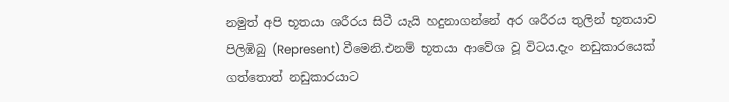නමුත් අපි භූතයා ශරීරය සිටී යැයි හදුනාගන්නේ අර ශරීරය තුලින් භූතයාව පිලිඹිබු (Represent) වීමෙනි.එනම් භූතයා ආවේශ වූ විටය.දැං නඩුකාරයෙක් ගත්තොත් නඩුකාරයාට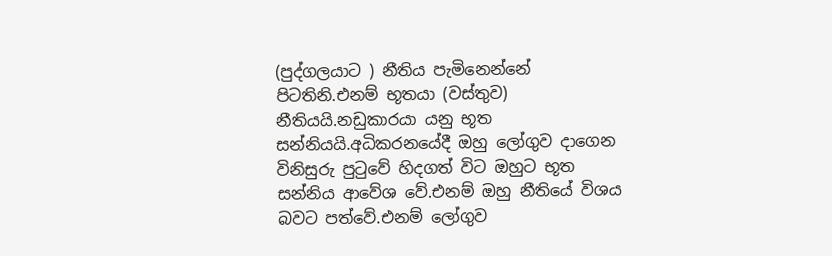(පුද්ගලයාට ) නීතිය පැමිනෙන්නේ පිටතිනි.එනම් භූතයා (වස්තුව) නීතියයි.නඩුකාරයා යනු භූත සන්නියයි.අධිකරනයේදී ඔහු ලෝගුව දාගෙන විනිසුරු පුටුවේ හිදගත් විට ඔහුට භූත සන්නිය ආවේශ වේ.එනම් ඔහු නීතියේ විශය බවට පත්වේ.එනම් ලෝගුව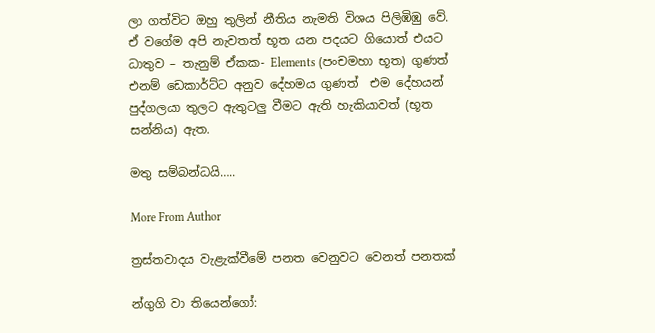ලා ගත්විට ඔහු තුලින් නීතිය නැමති විශය පිලිඹිඹු වේ.
ඒ වගේම අපි නැවතත් භූත යන පදයට ගියොත් එයට  ධාතුව – තැනුම් ඒකක- Elements (පංචමහා භූත) ගුණත් එනම් ඩෙකාර්ට්ට අනුව දේහමය ගුණත්  එම දේහයන් පුද්ගලයා තුලට ඇතුටලු වීමට ඇති හැකියාවත් (භූත සන්නිය) ඇත.

මතු සම්බන්ධයි…..

More From Author

ත්‍රස්තවාදය වැළැක්වීමේ පනත වෙනුවට වෙනත් පනතක්

න්ගුගි වා තියෙන්ගෝ: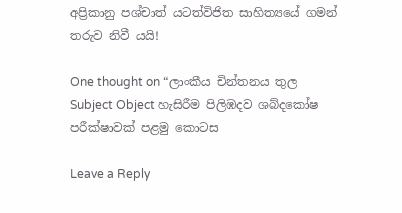අප්‍රිකානු පශ්චාත් යටත්විජිත සාහිත්‍යයේ ගමන් තරුව නිවී යයි!

One thought on “ලාංකීය චින්තනය තුල  Subject Object හැසිරීම පිලිඹදව ශබ්දකෝෂ පරීක්ෂාවක් පළමු කොටස

Leave a Reply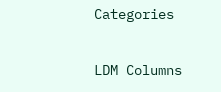Categories

LDM Columns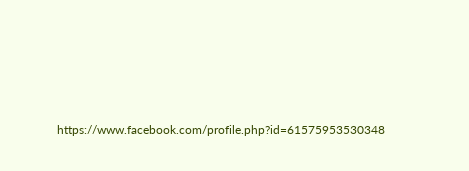https://www.facebook.com/profile.php?id=61575953530348